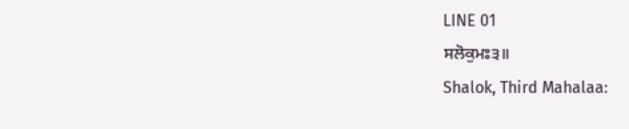LINE 01
ਸਲੋਕੁਮਃ੩॥
Shalok, Third Mahalaa: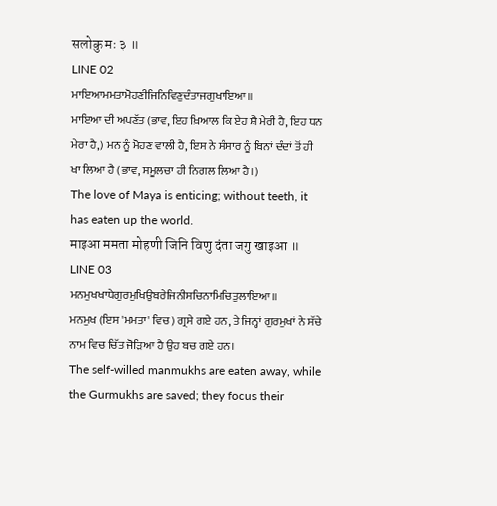सलोकु मः ३ ॥
LINE 02
ਮਾਇਆਮਮਤਾਮੋਹਣੀਜਿਨਿਵਿਣੁਦੰਤਾਜਗੁਖਾਇਆ॥
ਮਾਇਆ ਦੀ ਅਪਣੱਤ (ਭਾਵ, ਇਹ ਖ਼ਿਆਲ ਕਿ ਏਹ ਸ਼ੈ ਮੇਰੀ ਹੈ, ਇਹ ਧਨ ਮੇਰਾ ਹੈ,) ਮਨ ਨੂੰ ਮੋਹਣ ਵਾਲੀ ਹੈ, ਇਸ ਨੇ ਸੰਸਾਰ ਨੂੰ ਬਿਨਾਂ ਦੰਦਾਂ ਤੋਂ ਹੀ ਖਾ ਲਿਆ ਹੈ (ਭਾਵ, ਸਮੂਲਚਾ ਹੀ ਨਿਗਲ ਲਿਆ ਹੈ।)
The love of Maya is enticing; without teeth, it has eaten up the world.
माइआ ममता मोहणी जिनि विणु दंता जगु खाइआ ॥
LINE 03
ਮਨਮੁਖਖਾਧੇਗੁਰਮੁਖਿਉਬਰੇਜਿਨੀਸਚਿਨਾਮਿਚਿਤੁਲਾਇਆ॥
ਮਨਮੁਖ (ਇਸ 'ਮਮਤਾ' ਵਿਚ) ਗ੍ਰਸੇ ਗਏ ਹਨ, ਤੇ ਜਿਨ੍ਹਾਂ ਗੁਰਮੁਖਾਂ ਨੇ ਸੱਚੇ ਨਾਮ ਵਿਚ ਚਿੱਤ ਜੋੜਿਆ ਹੈ ਉਹ ਬਚ ਗਏ ਹਨ।
The self-willed manmukhs are eaten away, while the Gurmukhs are saved; they focus their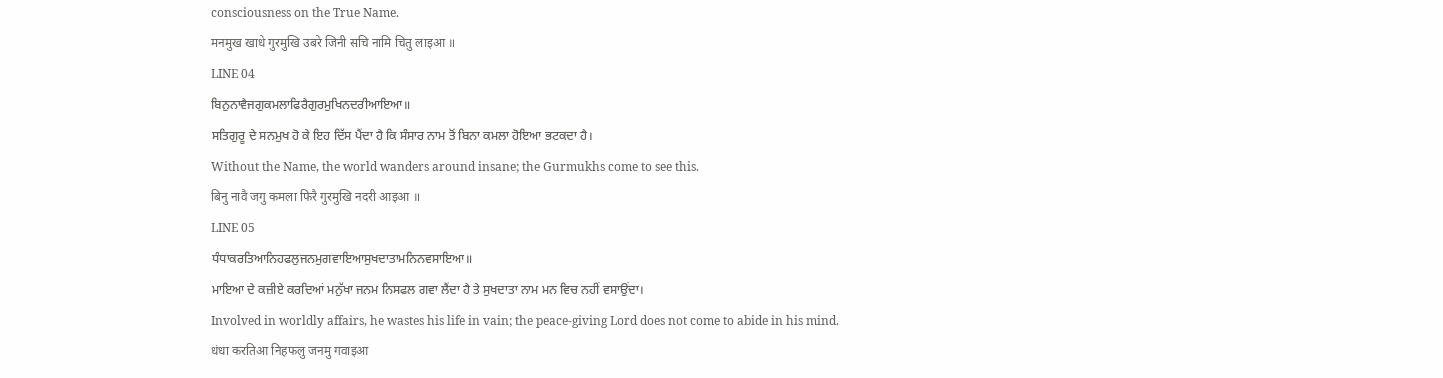consciousness on the True Name.
मनमुख खाधे गुरमुखि उबरे जिनी सचि नामि चितु लाइआ ॥
LINE 04
ਬਿਨੁਨਾਵੈਜਗੁਕਮਲਾਫਿਰੈਗੁਰਮੁਖਿਨਦਰੀਆਇਆ॥
ਸਤਿਗੁਰੂ ਦੇ ਸਨਮੁਖ ਹੋ ਕੇ ਇਹ ਦਿੱਸ ਪੈਂਦਾ ਹੈ ਕਿ ਸੰਸਾਰ ਨਾਮ ਤੋਂ ਬਿਨਾ ਕਮਲਾ ਹੋਇਆ ਭਟਕਦਾ ਹੈ।
Without the Name, the world wanders around insane; the Gurmukhs come to see this.
बिनु नावै जगु कमला फिरै गुरमुखि नदरी आइआ ॥
LINE 05
ਧੰਧਾਕਰਤਿਆਨਿਹਫਲੁਜਨਮੁਗਵਾਇਆਸੁਖਦਾਤਾਮਨਿਨਵਸਾਇਆ॥
ਮਾਇਆ ਦੇ ਕਜ਼ੀਏ ਕਰਦਿਆਂ ਮਨੁੱਖਾ ਜਨਮ ਨਿਸਫਲ ਗਵਾ ਲੈਂਦਾ ਹੈ ਤੇ ਸੁਖਦਾਤਾ ਨਾਮ ਮਨ ਵਿਚ ਨਹੀਂ ਵਸਾਉਂਦਾ।
Involved in worldly affairs, he wastes his life in vain; the peace-giving Lord does not come to abide in his mind.
धंधा करतिआ निहफलु जनमु गवाइआ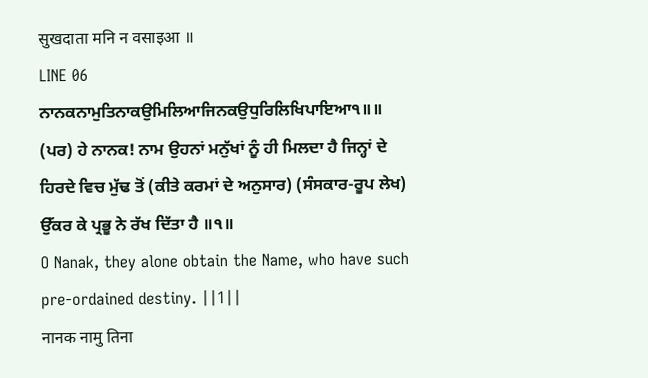सुखदाता मनि न वसाइआ ॥
LINE 06
ਨਾਨਕਨਾਮੁਤਿਨਾਕਉਮਿਲਿਆਜਿਨਕਉਧੁਰਿਲਿਖਿਪਾਇਆ੧॥॥
(ਪਰ) ਹੇ ਨਾਨਕ! ਨਾਮ ਉਹਨਾਂ ਮਨੁੱਖਾਂ ਨੂੰ ਹੀ ਮਿਲਦਾ ਹੈ ਜਿਨ੍ਹਾਂ ਦੇ ਹਿਰਦੇ ਵਿਚ ਮੁੱਢ ਤੋਂ (ਕੀਤੇ ਕਰਮਾਂ ਦੇ ਅਨੁਸਾਰ) (ਸੰਸਕਾਰ-ਰੂਪ ਲੇਖ) ਉੱਕਰ ਕੇ ਪ੍ਰਭੂ ਨੇ ਰੱਖ ਦਿੱਤਾ ਹੈ ॥੧॥
O Nanak, they alone obtain the Name, who have such pre-ordained destiny. ||1||
नानक नामु तिना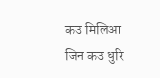कउ मिलिआ जिन कउ धुरि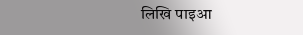लिखि पाइआ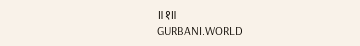॥१॥
GURBANI.WORLD